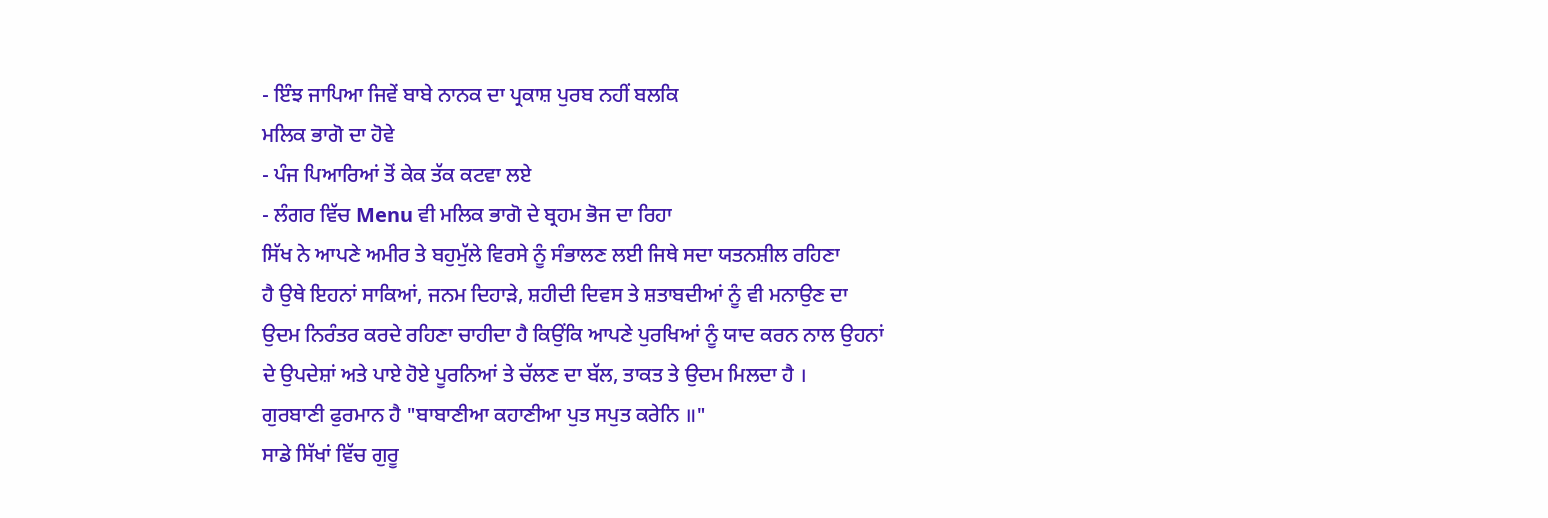- ਇੰਝ ਜਾਪਿਆ ਜਿਵੇਂ ਬਾਬੇ ਨਾਨਕ ਦਾ ਪ੍ਰਕਾਸ਼ ਪੁਰਬ ਨਹੀਂ ਬਲਕਿ
ਮਲਿਕ ਭਾਗੋ ਦਾ ਹੋਵੇ
- ਪੰਜ ਪਿਆਰਿਆਂ ਤੋਂ ਕੇਕ ਤੱਕ ਕਟਵਾ ਲਏ
- ਲੰਗਰ ਵਿੱਚ Menu ਵੀ ਮਲਿਕ ਭਾਗੋ ਦੇ ਬ੍ਰਹਮ ਭੋਜ ਦਾ ਰਿਹਾ
ਸਿੱਖ ਨੇ ਆਪਣੇ ਅਮੀਰ ਤੇ ਬਹੁਮੁੱਲੇ ਵਿਰਸੇ ਨੂੰ ਸੰਭਾਲਣ ਲਈ ਜਿਥੇ ਸਦਾ ਯਤਨਸ਼ੀਲ ਰਹਿਣਾ
ਹੈ ਉਥੇ ਇਹਨਾਂ ਸਾਕਿਆਂ, ਜਨਮ ਦਿਹਾੜੇ, ਸ਼ਹੀਦੀ ਦਿਵਸ ਤੇ ਸ਼ਤਾਬਦੀਆਂ ਨੂੰ ਵੀ ਮਨਾਉਣ ਦਾ
ਉਦਮ ਨਿਰੰਤਰ ਕਰਦੇ ਰਹਿਣਾ ਚਾਹੀਦਾ ਹੈ ਕਿਉਂਕਿ ਆਪਣੇ ਪੁਰਖਿਆਂ ਨੂੰ ਯਾਦ ਕਰਨ ਨਾਲ ਉਹਨਾਂ
ਦੇ ਉਪਦੇਸ਼ਾਂ ਅਤੇ ਪਾਏ ਹੋਏ ਪੂਰਨਿਆਂ ਤੇ ਚੱਲਣ ਦਾ ਬੱਲ, ਤਾਕਤ ਤੇ ਉਦਮ ਮਿਲਦਾ ਹੈ ।
ਗੁਰਬਾਣੀ ਫੁਰਮਾਨ ਹੈ "ਬਾਬਾਣੀਆ ਕਹਾਣੀਆ ਪੁਤ ਸਪੁਤ ਕਰੇਨਿ ॥"
ਸਾਡੇ ਸਿੱਖਾਂ ਵਿੱਚ ਗੁਰੂ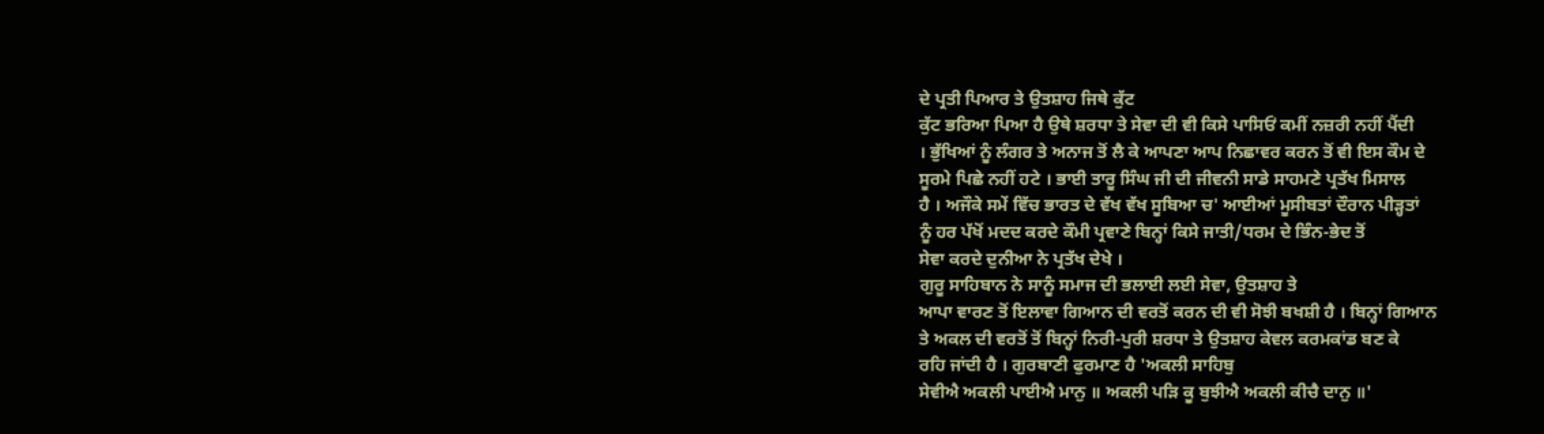ਦੇ ਪ੍ਰਤੀ ਪਿਆਰ ਤੇ ਉਤਸ਼ਾਹ ਜਿਥੇ ਕੁੱਟ
ਕੁੱਟ ਭਰਿਆ ਪਿਆ ਹੈ ਉਥੇ ਸ਼ਰਧਾ ਤੇ ਸੇਵਾ ਦੀ ਵੀ ਕਿਸੇ ਪਾਸਿਓਂ ਕਮੀਂ ਨਜ਼ਰੀ ਨਹੀਂ ਪੈਂਦੀ
। ਭੁੱਖਿਆਂ ਨੂੰ ਲੰਗਰ ਤੇ ਅਨਾਜ ਤੋਂ ਲੈ ਕੇ ਆਪਣਾ ਆਪ ਨਿਛਾਵਰ ਕਰਨ ਤੋਂ ਵੀ ਇਸ ਕੌਮ ਦੇ
ਸੂਰਮੇ ਪਿਛੇ ਨਹੀਂ ਹਟੇ । ਭਾਈ ਤਾਰੂ ਸਿੰਘ ਜੀ ਦੀ ਜੀਵਨੀ ਸਾਡੇ ਸਾਹਮਣੇ ਪ੍ਰਤੱਖ ਮਿਸਾਲ
ਹੈ । ਅਜੌਕੇ ਸਮੇਂ ਵਿੱਚ ਭਾਰਤ ਦੇ ਵੱਖ ਵੱਖ ਸੂਬਿਆ ਚ' ਆਈਆਂ ਮੂਸੀਬਤਾਂ ਦੌਰਾਨ ਪੀੜ੍ਹਤਾਂ
ਨੂੰ ਹਰ ਪੱਖੋਂ ਮਦਦ ਕਰਦੇ ਕੌਮੀ ਪ੍ਰਵਾਣੇ ਬਿਨ੍ਹਾਂ ਕਿਸੇ ਜਾਤੀ/ਧਰਮ ਦੇ ਭਿੰਨ-ਭੇਦ ਤੋਂ
ਸੇਵਾ ਕਰਦੇ ਦੁਨੀਆ ਨੇ ਪ੍ਰਤੱਖ ਦੇਖੇ ।
ਗੁਰੂ ਸਾਹਿਬਾਨ ਨੇ ਸਾਨੂੰ ਸਮਾਜ ਦੀ ਭਲਾਈ ਲਈ ਸੇਵਾ, ਉਤਸ਼ਾਹ ਤੇ
ਆਪਾ ਵਾਰਣ ਤੋਂ ਇਲਾਵਾ ਗਿਆਨ ਦੀ ਵਰਤੋਂ ਕਰਨ ਦੀ ਵੀ ਸੋਝੀ ਬਖਸ਼ੀ ਹੈ । ਬਿਨ੍ਹਾਂ ਗਿਆਨ
ਤੇ ਅਕਲ ਦੀ ਵਰਤੋਂ ਤੋਂ ਬਿਨ੍ਹਾਂ ਨਿਰੀ-ਪੁਰੀ ਸ਼ਰਧਾ ਤੇ ਉਤਸ਼ਾਹ ਕੇਵਲ ਕਰਮਕਾਂਡ ਬਣ ਕੇ
ਰਹਿ ਜਾਂਦੀ ਹੈ । ਗੁਰਬਾਣੀ ਫੁਰਮਾਣ ਹੈ 'ਅਕਲੀ ਸਾਹਿਬੁ
ਸੇਵੀਐ ਅਕਲੀ ਪਾਈਐ ਮਾਨੁ ॥ ਅਕਲੀ ਪੜਿ ਕੂ ਬੁਝੀਐ ਅਕਲੀ ਕੀਚੈ ਦਾਨੁ ॥'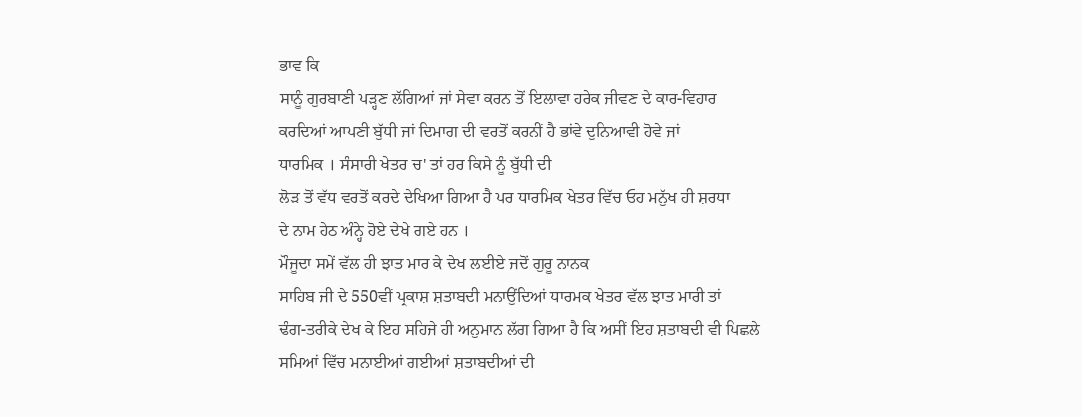ਭਾਵ ਕਿ
ਸਾਨੂੰ ਗੁਰਬਾਣੀ ਪੜ੍ਹਣ ਲੱਗਿਆਂ ਜਾਂ ਸੇਵਾ ਕਰਨ ਤੋਂ ਇਲਾਵਾ ਹਰੇਕ ਜੀਵਣ ਦੇ ਕਾਰ-ਵਿਹਾਰ
ਕਰਦਿਆਂ ਆਪਣੀ ਬੁੱਧੀ ਜਾਂ ਦਿਮਾਗ ਦੀ ਵਰਤੋਂ ਕਰਨੀਂ ਹੈ ਭਾਂਵੇ ਦੁਨਿਆਵੀ ਹੋਵੇ ਜਾਂ
ਧਾਰਮਿਕ । ਸੰਸਾਰੀ ਖੇਤਰ ਚ' ਤਾਂ ਹਰ ਕਿਸੇ ਨੂੰ ਬੁੱਧੀ ਦੀ
ਲੋੜ ਤੋਂ ਵੱਧ ਵਰਤੋਂ ਕਰਦੇ ਦੇਖਿਆ ਗਿਆ ਹੈ ਪਰ ਧਾਰਮਿਕ ਖੇਤਰ ਵਿੱਚ ਓਹ ਮਨੁੱਖ ਹੀ ਸ਼ਰਧਾ
ਦੇ ਨਾਮ ਹੇਠ ਅੰਨ੍ਹੇ ਹੋਏ ਦੇਖੇ ਗਏ ਹਨ ।
ਮੌਜੂਦਾ ਸਮੇਂ ਵੱਲ ਹੀ ਝਾਤ ਮਾਰ ਕੇ ਦੇਖ ਲਈਏ ਜਦੋਂ ਗੁਰੂ ਨਾਨਕ
ਸਾਹਿਬ ਜੀ ਦੇ 550ਵੀਂ ਪ੍ਰਕਾਸ਼ ਸ਼ਤਾਬਦੀ ਮਨਾਉਂਦਿਆਂ ਧਾਰਮਕ ਖੇਤਰ ਵੱਲ ਝਾਤ ਮਾਰੀ ਤਾਂ
ਢੰਗ-ਤਰੀਕੇ ਦੇਖ ਕੇ ਇਹ ਸਹਿਜੇ ਹੀ ਅਨੁਮਾਨ ਲੱਗ ਗਿਆ ਹੈ ਕਿ ਅਸੀਂ ਇਹ ਸ਼ਤਾਬਦੀ ਵੀ ਪਿਛਲੇ
ਸਮਿਆਂ ਵਿੱਚ ਮਨਾਈਆਂ ਗਈਆਂ ਸ਼ਤਾਬਦੀਆਂ ਦੀ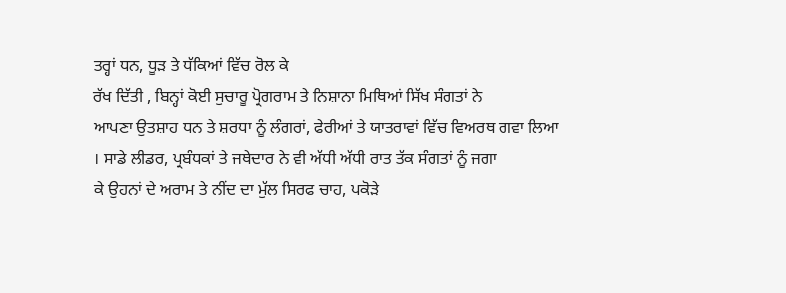ਤਰ੍ਹਾਂ ਧਨ, ਧੂੜ ਤੇ ਧੱਕਿਆਂ ਵਿੱਚ ਰੋਲ ਕੇ
ਰੱਖ ਦਿੱਤੀ , ਬਿਨ੍ਹਾਂ ਕੋਈ ਸੁਚਾਰੂ ਪ੍ਰੋਗਰਾਮ ਤੇ ਨਿਸ਼ਾਨਾ ਮਿਥਿਆਂ ਸਿੱਖ ਸੰਗਤਾਂ ਨੇ
ਆਪਣਾ ਉਤਸ਼ਾਹ ਧਨ ਤੇ ਸ਼ਰਧਾ ਨੂੰ ਲੰਗਰਾਂ, ਫੇਰੀਆਂ ਤੇ ਯਾਤਰਾਵਾਂ ਵਿੱਚ ਵਿਅਰਥ ਗਵਾ ਲਿਆ
। ਸਾਡੇ ਲੀਡਰ, ਪ੍ਰਬੰਧਕਾਂ ਤੇ ਜਥੇਦਾਰ ਨੇ ਵੀ ਅੱਧੀ ਅੱਧੀ ਰਾਤ ਤੱਕ ਸੰਗਤਾਂ ਨੂੰ ਜਗਾ
ਕੇ ਉਹਨਾਂ ਦੇ ਅਰਾਮ ਤੇ ਨੀਂਦ ਦਾ ਮੁੱਲ ਸਿਰਫ ਚਾਹ, ਪਕੋੜੇ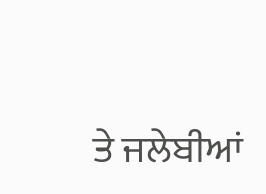ਤੇ ਜਲੇਬੀਆਂ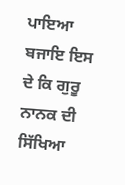ਪਾਇਆ ਬਜਾਇ ਇਸ
ਦੇ ਕਿ ਗੁਰੂ ਨਾਨਕ ਦੀ ਸਿੱਖਿਆ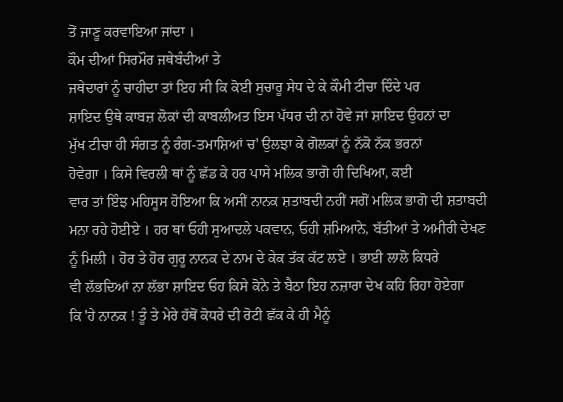ਤੋਂ ਜਾਣੂ ਕਰਵਾਇਆ ਜਾਂਦਾ ।
ਕੌਮ ਦੀਆਂ ਸਿਰਮੌਰ ਜਥੇਬੰਦੀਆਂ ਤੇ
ਜਥੇਦਾਰਾਂ ਨੂੰ ਚਾਹੀਦਾ ਤਾਂ ਇਹ ਸੀ ਕਿ ਕੋਈ ਸੁਚਾਰੂ ਸੇਧ ਦੇ ਕੇ ਕੌਮੀ ਟੀਚਾ ਦਿੰਦੇ ਪਰ
ਸ਼ਾਇਦ ਉਥੇ ਕਾਬਜ਼ ਲੋਕਾਂ ਦੀ ਕਾਬਲੀਅਤ ਇਸ ਪੱਧਰ ਦੀ ਨਾਂ ਹੋਵੇ ਜਾਂ ਸ਼ਾਇਦ ਉਹਨਾਂ ਦਾ
ਮੁੱਖ ਟੀਚਾ ਹੀ ਸੰਗਤ ਨੂੰ ਰੰਗ-ਤਮਾਸ਼ਿਆਂ ਚ' ਉਲਝਾ ਕੇ ਗੋਲਕਾਂ ਨੂੰ ਨੱਕੋ ਨੱਕ ਭਰਨਾਂ
ਹੋਵੇਗਾ । ਕਿਸੇ ਵਿਰਲੀ ਥਾਂ ਨੂੰ ਛੱਡ ਕੇ ਹਰ ਪਾਸੇ ਮਲਿਕ ਭਾਗੋ ਹੀ ਦਿਖਿਆ, ਕਈ
ਵਾਰ ਤਾਂ ਇੰਝ ਮਹਿਸੂਸ ਹੋਇਆ ਕਿ ਅਸੀਂ ਨਾਨਕ ਸ਼ਤਾਬਦੀ ਨਹੀਂ ਸਗੋਂ ਮਲਿਕ ਭਾਗੋ ਦੀ ਸ਼ਤਾਬਦੀ
ਮਨਾ ਰਹੇ ਹੋਈਏ । ਹਰ ਥਾਂ ਓਹੀ ਸੁਆਦਲੇ ਪਕਵਾਨ, ਓਹੀ ਸ਼ਮਿਆਨੇ, ਬੱਤੀਆਂ ਤੇ ਅਮੀਰੀ ਦੇਖਣ
ਨੂੰ ਮਿਲੀ । ਹੋਰ ਤੇ ਹੋਰ ਗੁਰੂ ਨਾਨਕ ਦੇ ਨਾਮ ਦੇ ਕੇਕ ਤੱਕ ਕੱਟ ਲਏ । ਭਾਈ ਲਾਲੋ ਕਿਧਰੇ
ਵੀ ਲੱਭਦਿਆਂ ਨਾ ਲੱਭਾ ਸ਼ਾਇਦ ਓਹ ਕਿਸੇ ਕੋਨੇ ਤੇ ਬੈਠਾ ਇਹ ਨਜ਼ਾਰਾ ਦੇਖ ਕਹਿ ਰਿਹਾ ਹੋਏਗਾ
ਕਿ 'ਹੇ ਨਾਨਕ ! ਤੂੰ ਤੇ ਮੇਰੇ ਹੱਥੋਂ ਕੋਧਰੇ ਦੀ ਰੋਟੀ ਛੱਕ ਕੇ ਹੀ ਮੈਨੂੰ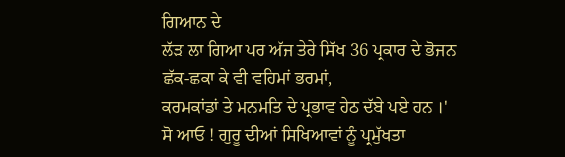ਗਿਆਨ ਦੇ
ਲੱੜ ਲਾ ਗਿਆ ਪਰ ਅੱਜ ਤੇਰੇ ਸਿੱਖ 36 ਪ੍ਰਕਾਰ ਦੇ ਭੋਜਨ ਛੱਕ-ਛਕਾ ਕੇ ਵੀ ਵਹਿਮਾਂ ਭਰਮਾਂ,
ਕਰਮਕਾਂਡਾਂ ਤੇ ਮਨਮਤਿ ਦੇ ਪ੍ਰਭਾਵ ਹੇਠ ਦੱਬੇ ਪਏ ਹਨ ।'
ਸੋ ਆਓ ! ਗੁਰੂ ਦੀਆਂ ਸਿਖਿਆਵਾਂ ਨੂੰ ਪ੍ਰਮੁੱਖਤਾ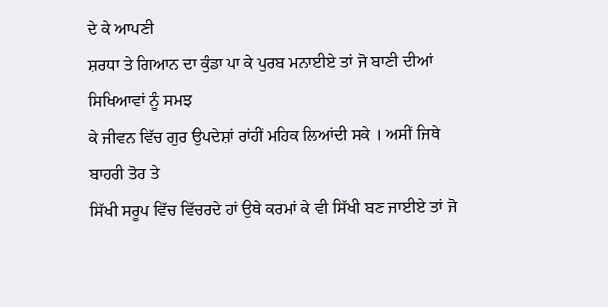ਦੇ ਕੇ ਆਪਣੀ
ਸ਼ਰਧਾ ਤੇ ਗਿਆਨ ਦਾ ਕੁੰਡਾ ਪਾ ਕੇ ਪੁਰਬ ਮਨਾਈਏ ਤਾਂ ਜੋ ਬਾਣੀ ਦੀਆਂ ਸਿਖਿਆਵਾਂ ਨੂੰ ਸਮਝ
ਕੇ ਜੀਵਨ ਵਿੱਚ ਗੁਰ ਉਪਦੇਸ਼ਾਂ ਰਾਂਹੀਂ ਮਹਿਕ ਲਿਆਂਦੀ ਸਕੇ । ਅਸੀਂ ਜਿਥੇ ਬਾਹਰੀ ਤੋਰ ਤੇ
ਸਿੱਖੀ ਸਰੂਪ ਵਿੱਚ ਵਿੱਚਰਦੇ ਹਾਂ ਉਥੇ ਕਰਮਾਂ ਕੇ ਵੀ ਸਿੱਖੀ ਬਣ ਜਾਈਏ ਤਾਂ ਜੋ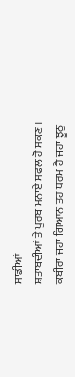ਸਾਡੀਆਂ
ਸ਼ਤਾਬਦੀਆਂ ਤੇ ਪੁਰਬ ਮਨਾਏ ਸਫਲ ਹੋ ਸਕਣ ।
ਕਬੀਰਾ ਜਹਾ ਗਿਆਨ ਤਹ ਧਰਮ ਹੈ ਜਹਾ ਝੂਠੁ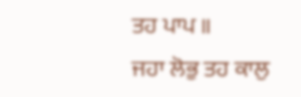ਤਹ ਪਾਪ ॥
ਜਹਾ ਲੋਭੁ ਤਹ ਕਾਲੁ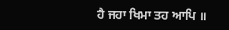ਹੈ ਜਹਾ ਖਿਮਾ ਤਹ ਆਪਿ ॥